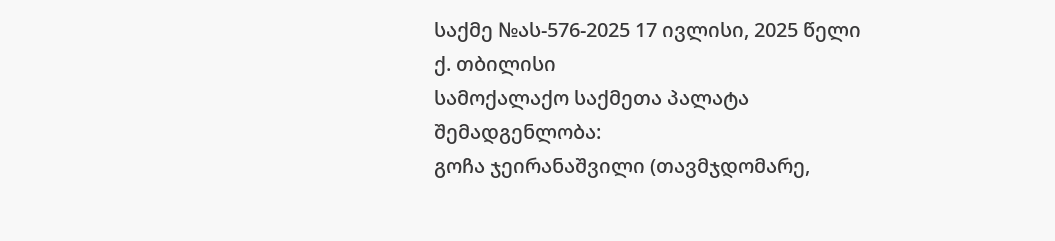საქმე №ას-576-2025 17 ივლისი, 2025 წელი
ქ. თბილისი
სამოქალაქო საქმეთა პალატა
შემადგენლობა:
გოჩა ჯეირანაშვილი (თავმჯდომარე,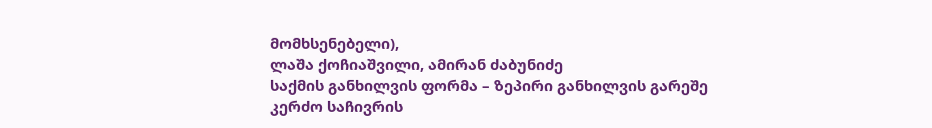მომხსენებელი),
ლაშა ქოჩიაშვილი, ამირან ძაბუნიძე
საქმის განხილვის ფორმა – ზეპირი განხილვის გარეშე
კერძო საჩივრის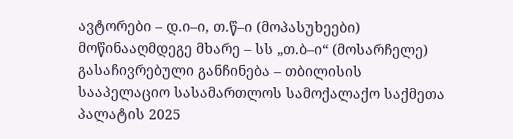ავტორები – დ.ი–ი, თ.წ–ი (მოპასუხეები)
მოწინააღმდეგე მხარე – სს „თ.ბ–ი“ (მოსარჩელე)
გასაჩივრებული განჩინება – თბილისის სააპელაციო სასამართლოს სამოქალაქო საქმეთა პალატის 2025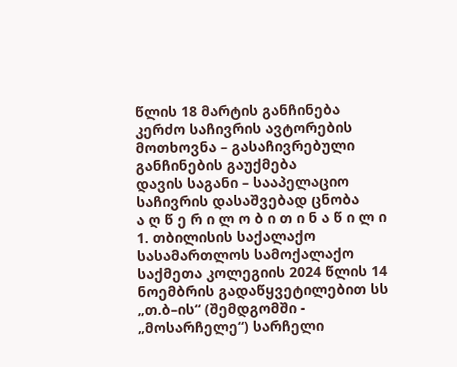წლის 18 მარტის განჩინება
კერძო საჩივრის ავტორების მოთხოვნა – გასაჩივრებული განჩინების გაუქმება
დავის საგანი – სააპელაციო საჩივრის დასაშვებად ცნობა
ა ღ წ ე რ ი ლ ო ბ ი თ ი ნ ა წ ი ლ ი
1. თბილისის საქალაქო სასამართლოს სამოქალაქო საქმეთა კოლეგიის 2024 წლის 14 ნოემბრის გადაწყვეტილებით სს „თ.ბ–ის“ (შემდგომში - „მოსარჩელე“) სარჩელი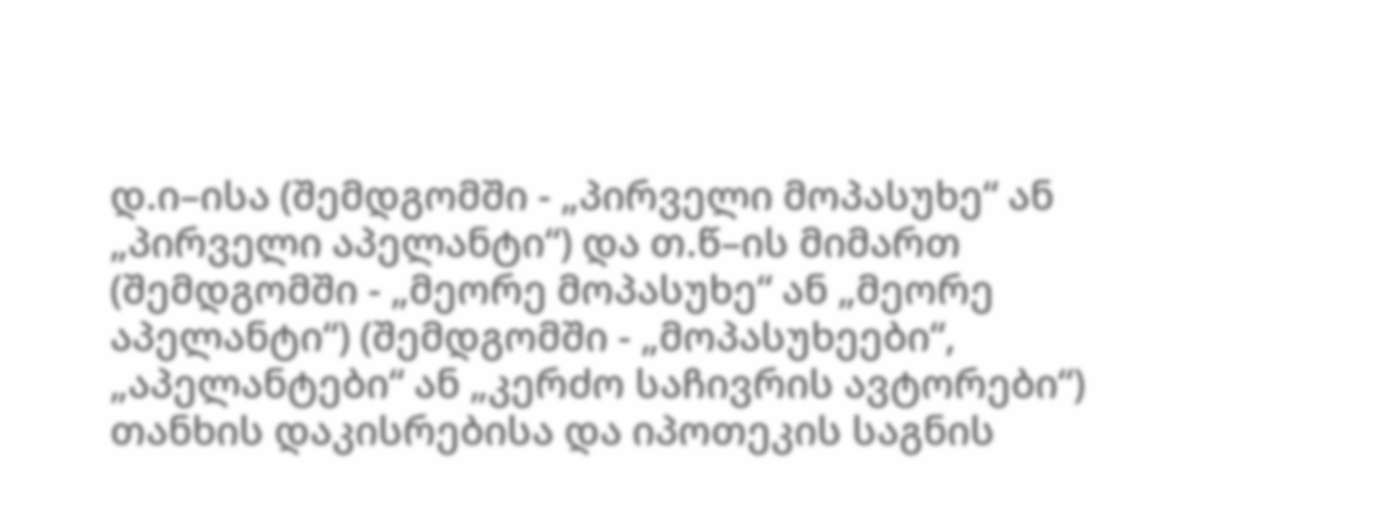დ.ი–ისა (შემდგომში - „პირველი მოპასუხე“ ან „პირველი აპელანტი“) და თ.წ–ის მიმართ (შემდგომში - „მეორე მოპასუხე“ ან „მეორე აპელანტი“) (შემდგომში - „მოპასუხეები“, „აპელანტები“ ან „კერძო საჩივრის ავტორები“) თანხის დაკისრებისა და იპოთეკის საგნის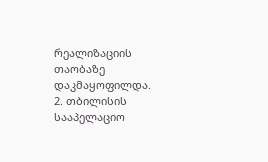რეალიზაციის თაობაზე დაკმაყოფილდა.
2. თბილისის სააპელაციო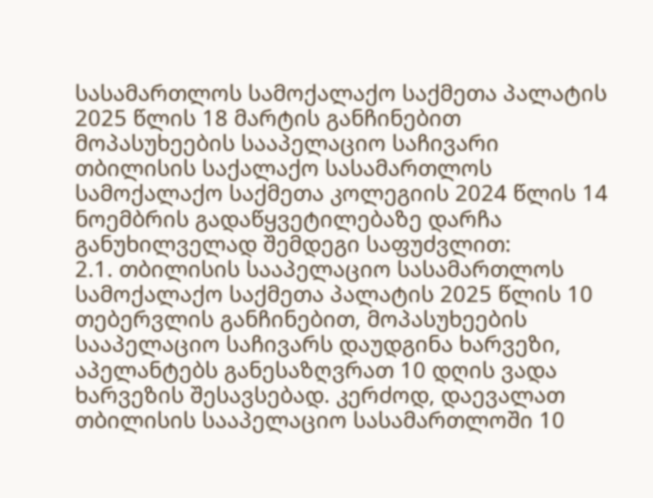სასამართლოს სამოქალაქო საქმეთა პალატის 2025 წლის 18 მარტის განჩინებით მოპასუხეების სააპელაციო საჩივარი თბილისის საქალაქო სასამართლოს სამოქალაქო საქმეთა კოლეგიის 2024 წლის 14 ნოემბრის გადაწყვეტილებაზე დარჩა განუხილველად შემდეგი საფუძვლით:
2.1. თბილისის სააპელაციო სასამართლოს სამოქალაქო საქმეთა პალატის 2025 წლის 10 თებერვლის განჩინებით, მოპასუხეების სააპელაციო საჩივარს დაუდგინა ხარვეზი, აპელანტებს განესაზღვრათ 10 დღის ვადა ხარვეზის შესავსებად. კერძოდ, დაევალათ თბილისის სააპელაციო სასამართლოში 10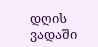დღის ვადაში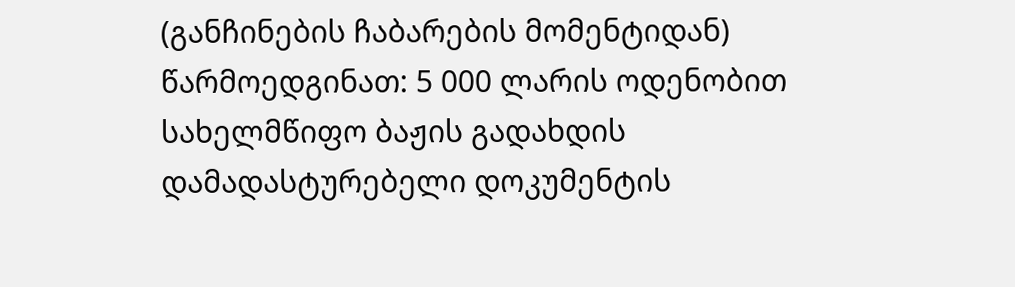(განჩინების ჩაბარების მომენტიდან) წარმოედგინათ: 5 000 ლარის ოდენობით სახელმწიფო ბაჟის გადახდის დამადასტურებელი დოკუმენტის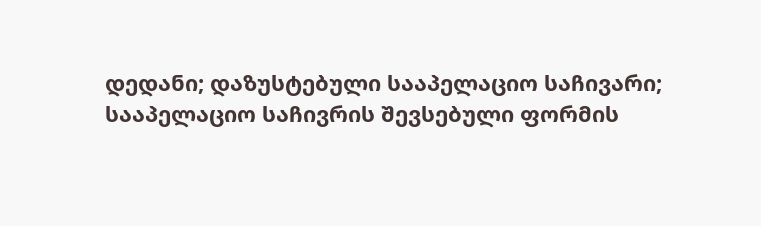დედანი; დაზუსტებული სააპელაციო საჩივარი; სააპელაციო საჩივრის შევსებული ფორმის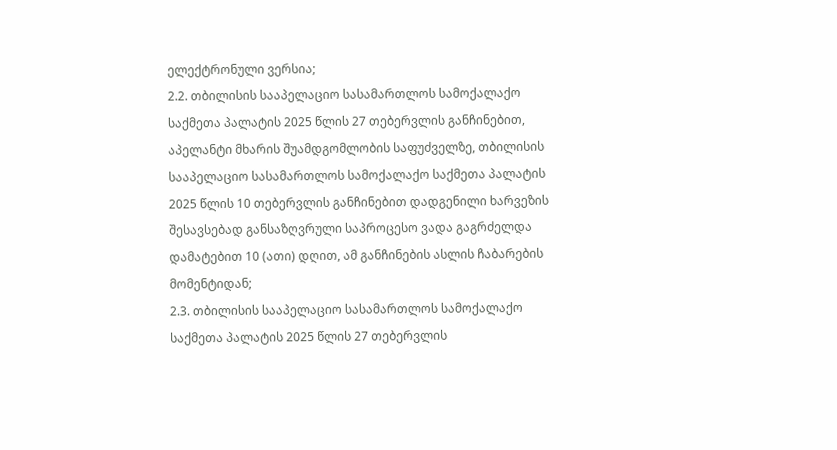ელექტრონული ვერსია;
2.2. თბილისის სააპელაციო სასამართლოს სამოქალაქო საქმეთა პალატის 2025 წლის 27 თებერვლის განჩინებით, აპელანტი მხარის შუამდგომლობის საფუძველზე, თბილისის სააპელაციო სასამართლოს სამოქალაქო საქმეთა პალატის 2025 წლის 10 თებერვლის განჩინებით დადგენილი ხარვეზის შესავსებად განსაზღვრული საპროცესო ვადა გაგრძელდა დამატებით 10 (ათი) დღით, ამ განჩინების ასლის ჩაბარების მომენტიდან;
2.3. თბილისის სააპელაციო სასამართლოს სამოქალაქო საქმეთა პალატის 2025 წლის 27 თებერვლის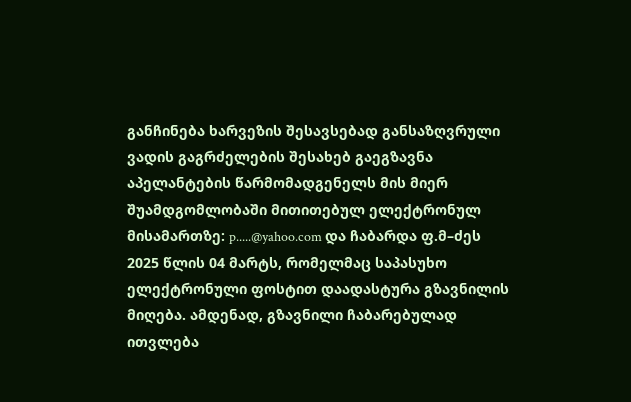განჩინება ხარვეზის შესავსებად განსაზღვრული ვადის გაგრძელების შესახებ გაეგზავნა აპელანტების წარმომადგენელს მის მიერ შუამდგომლობაში მითითებულ ელექტრონულ მისამართზე: p.....@yahoo.com და ჩაბარდა ფ.მ–ძეს 2025 წლის 04 მარტს, რომელმაც საპასუხო ელექტრონული ფოსტით დაადასტურა გზავნილის მიღება. ამდენად, გზავნილი ჩაბარებულად ითვლება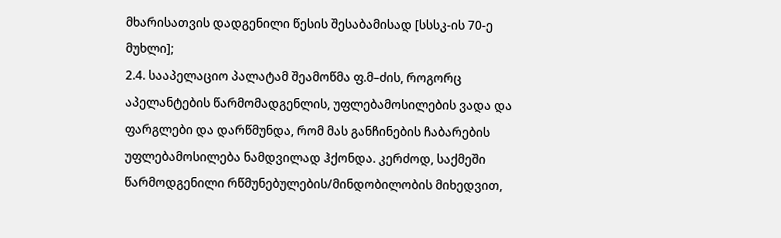მხარისათვის დადგენილი წესის შესაბამისად [სსსკ-ის 70-ე მუხლი];
2.4. სააპელაციო პალატამ შეამოწმა ფ.მ–ძის, როგორც აპელანტების წარმომადგენლის, უფლებამოსილების ვადა და ფარგლები და დარწმუნდა, რომ მას განჩინების ჩაბარების უფლებამოსილება ნამდვილად ჰქონდა. კერძოდ, საქმეში წარმოდგენილი რწმუნებულების/მინდობილობის მიხედვით,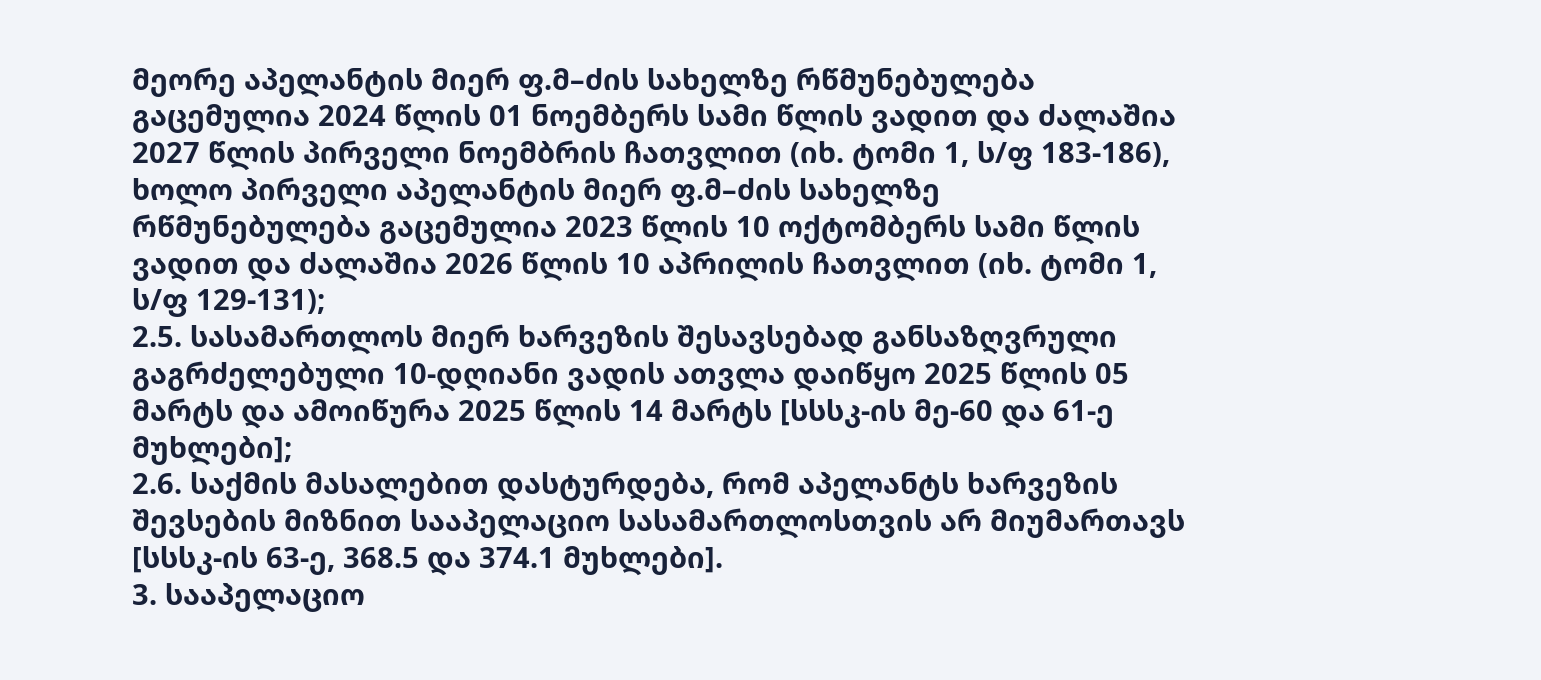მეორე აპელანტის მიერ ფ.მ–ძის სახელზე რწმუნებულება გაცემულია 2024 წლის 01 ნოემბერს სამი წლის ვადით და ძალაშია 2027 წლის პირველი ნოემბრის ჩათვლით (იხ. ტომი 1, ს/ფ 183-186), ხოლო პირველი აპელანტის მიერ ფ.მ–ძის სახელზე რწმუნებულება გაცემულია 2023 წლის 10 ოქტომბერს სამი წლის ვადით და ძალაშია 2026 წლის 10 აპრილის ჩათვლით (იხ. ტომი 1, ს/ფ 129-131);
2.5. სასამართლოს მიერ ხარვეზის შესავსებად განსაზღვრული გაგრძელებული 10-დღიანი ვადის ათვლა დაიწყო 2025 წლის 05 მარტს და ამოიწურა 2025 წლის 14 მარტს [სსსკ-ის მე-60 და 61-ე მუხლები];
2.6. საქმის მასალებით დასტურდება, რომ აპელანტს ხარვეზის შევსების მიზნით სააპელაციო სასამართლოსთვის არ მიუმართავს [სსსკ-ის 63-ე, 368.5 და 374.1 მუხლები].
3. სააპელაციო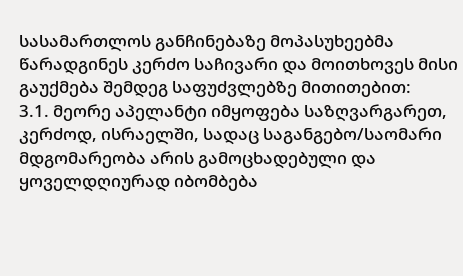სასამართლოს განჩინებაზე მოპასუხეებმა წარადგინეს კერძო საჩივარი და მოითხოვეს მისი გაუქმება შემდეგ საფუძვლებზე მითითებით:
3.1. მეორე აპელანტი იმყოფება საზღვარგარეთ, კერძოდ, ისრაელში, სადაც საგანგებო/საომარი მდგომარეობა არის გამოცხადებული და ყოველდღიურად იბომბება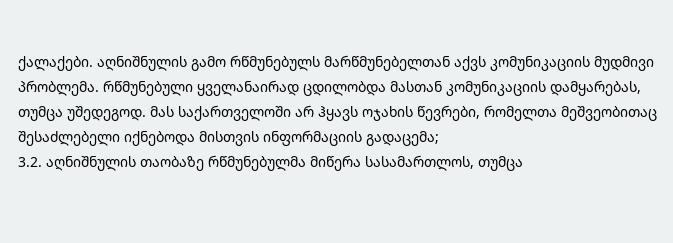ქალაქები. აღნიშნულის გამო რწმუნებულს მარწმუნებელთან აქვს კომუნიკაციის მუდმივი პრობლემა. რწმუნებული ყველანაირად ცდილობდა მასთან კომუნიკაციის დამყარებას, თუმცა უშედეგოდ. მას საქართველოში არ ჰყავს ოჯახის წევრები, რომელთა მეშვეობითაც შესაძლებელი იქნებოდა მისთვის ინფორმაციის გადაცემა;
3.2. აღნიშნულის თაობაზე რწმუნებულმა მიწერა სასამართლოს, თუმცა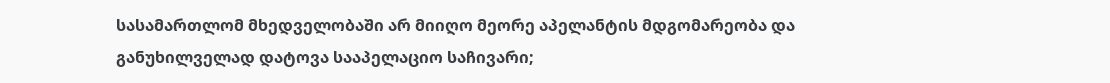სასამართლომ მხედველობაში არ მიიღო მეორე აპელანტის მდგომარეობა და განუხილველად დატოვა სააპელაციო საჩივარი;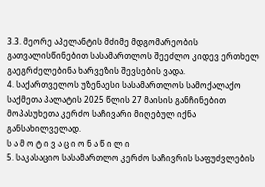3.3. მეორე აპელანტის მძიმე მდგომარეობის გათვალისწინებით სასამართლოს შეეძლო კიდევ ერთხელ გაეგრძელებინა ხარვეზის შევსების ვადა.
4. საქართველოს უზენაესი სასამართლოს სამოქალაქო საქმეთა პალატის 2025 წლის 27 მაისის განჩინებით მოპასუხეთა კერძო საჩივარი მიღებულ იქნა განსახილველად.
ს ა მ ო ტ ი ვ ა ც ი ო ნ ა წ ი ლ ი
5. საკასაციო სასამართლო კერძო საჩივრის საფუძვლების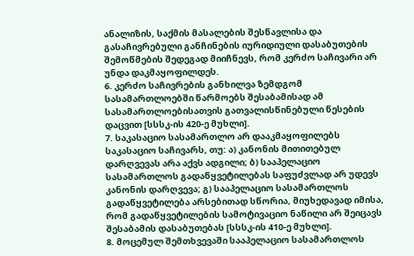ანალიზის, საქმის მასალების შესწავლისა და გასაჩივრებული განჩინების იურიდიული დასაბუთების შემოწმების შედეგად მიიჩნევს, რომ კერძო საჩივარი არ უნდა დაკმაყოფილდეს.
6. კერძო საჩივრების განხილვა ზემდგომ სასამართლოებში წარმოებს შესაბამისად ამ სასამართლოებისათვის გათვალისწინებული წესების დაცვით [სსსკ-ის 420-ე მუხლი].
7. საკასაციო სასამართლო არ დააკმაყოფილებს საკასაციო საჩივარს, თუ: ა) კანონის მითითებულ დარღვევას არა აქვს ადგილი; ბ) სააპელაციო სასამართლოს გადაწყვეტილებას საფუძვლად არ უდევს კანონის დარღვევა; გ) სააპელაციო სასამართლოს გადაწყვეტილება არსებითად სწორია, მიუხედავად იმისა, რომ გადაწყვეტილების სამოტივაციო ნაწილი არ შეიცავს შესაბამის დასაბუთებას [სსსკ-ის 410-ე მუხლი].
8. მოცემულ შემთხვევაში სააპელაციო სასამართლოს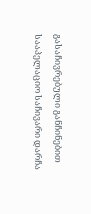გასაჩივრებული განჩინებით სააპელაციო საჩივარი დარჩა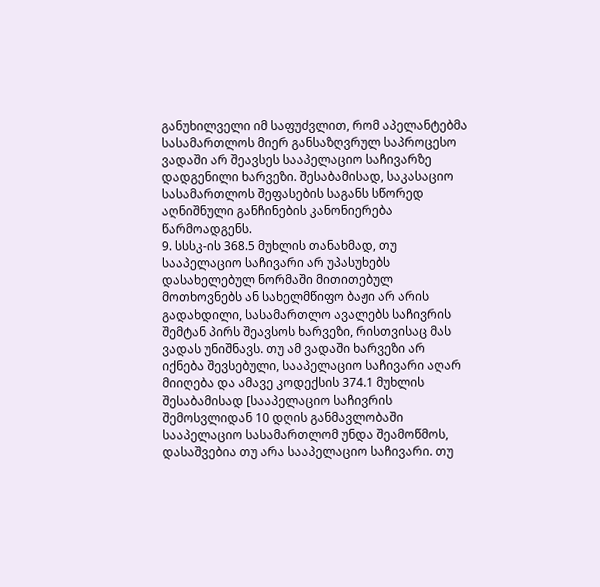განუხილველი იმ საფუძვლით, რომ აპელანტებმა სასამართლოს მიერ განსაზღვრულ საპროცესო ვადაში არ შეავსეს სააპელაციო საჩივარზე დადგენილი ხარვეზი. შესაბამისად, საკასაციო სასამართლოს შეფასების საგანს სწორედ აღნიშნული განჩინების კანონიერება წარმოადგენს.
9. სსსკ-ის 368.5 მუხლის თანახმად, თუ სააპელაციო საჩივარი არ უპასუხებს დასახელებულ ნორმაში მითითებულ მოთხოვნებს ან სახელმწიფო ბაჟი არ არის გადახდილი, სასამართლო ავალებს საჩივრის შემტან პირს შეავსოს ხარვეზი, რისთვისაც მას ვადას უნიშნავს. თუ ამ ვადაში ხარვეზი არ იქნება შევსებული, სააპელაციო საჩივარი აღარ მიიღება და ამავე კოდექსის 374.1 მუხლის შესაბამისად [სააპელაციო საჩივრის შემოსვლიდან 10 დღის განმავლობაში სააპელაციო სასამართლომ უნდა შეამოწმოს, დასაშვებია თუ არა სააპელაციო საჩივარი. თუ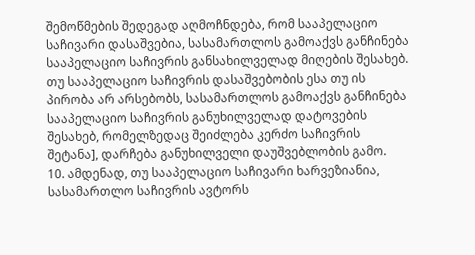შემოწმების შედეგად აღმოჩნდება, რომ სააპელაციო საჩივარი დასაშვებია, სასამართლოს გამოაქვს განჩინება სააპელაციო საჩივრის განსახილველად მიღების შესახებ. თუ სააპელაციო საჩივრის დასაშვებობის ესა თუ ის პირობა არ არსებობს, სასამართლოს გამოაქვს განჩინება სააპელაციო საჩივრის განუხილველად დატოვების შესახებ, რომელზედაც შეიძლება კერძო საჩივრის შეტანა], დარჩება განუხილველი დაუშვებლობის გამო.
10. ამდენად, თუ სააპელაციო საჩივარი ხარვეზიანია, სასამართლო საჩივრის ავტორს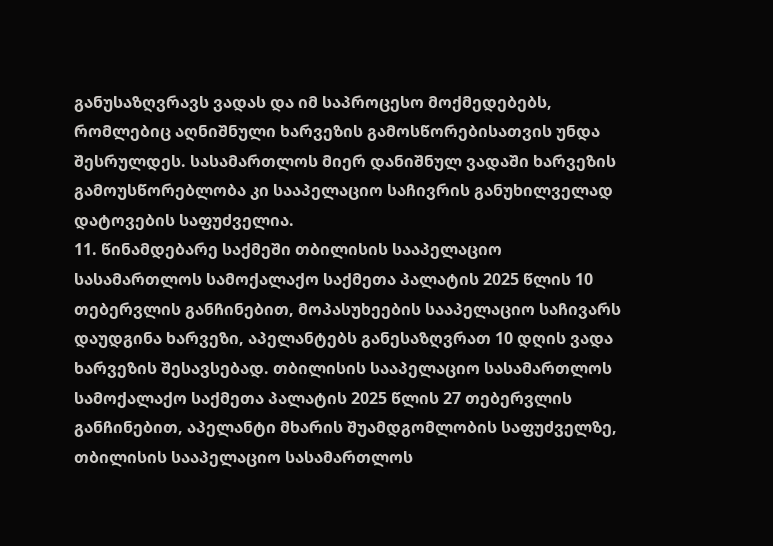განუსაზღვრავს ვადას და იმ საპროცესო მოქმედებებს, რომლებიც აღნიშნული ხარვეზის გამოსწორებისათვის უნდა შესრულდეს. სასამართლოს მიერ დანიშნულ ვადაში ხარვეზის გამოუსწორებლობა კი სააპელაციო საჩივრის განუხილველად დატოვების საფუძველია.
11. წინამდებარე საქმეში თბილისის სააპელაციო სასამართლოს სამოქალაქო საქმეთა პალატის 2025 წლის 10 თებერვლის განჩინებით, მოპასუხეების სააპელაციო საჩივარს დაუდგინა ხარვეზი, აპელანტებს განესაზღვრათ 10 დღის ვადა ხარვეზის შესავსებად. თბილისის სააპელაციო სასამართლოს სამოქალაქო საქმეთა პალატის 2025 წლის 27 თებერვლის განჩინებით, აპელანტი მხარის შუამდგომლობის საფუძველზე, თბილისის სააპელაციო სასამართლოს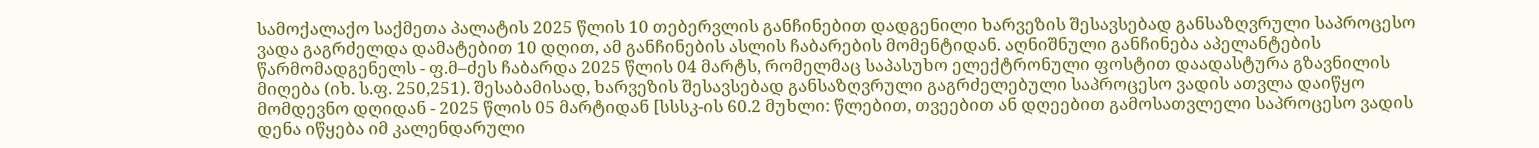სამოქალაქო საქმეთა პალატის 2025 წლის 10 თებერვლის განჩინებით დადგენილი ხარვეზის შესავსებად განსაზღვრული საპროცესო ვადა გაგრძელდა დამატებით 10 დღით, ამ განჩინების ასლის ჩაბარების მომენტიდან. აღნიშნული განჩინება აპელანტების წარმომადგენელს - ფ.მ–ძეს ჩაბარდა 2025 წლის 04 მარტს, რომელმაც საპასუხო ელექტრონული ფოსტით დაადასტურა გზავნილის მიღება (იხ. ს.ფ. 250,251). შესაბამისად, ხარვეზის შესავსებად განსაზღვრული გაგრძელებული საპროცესო ვადის ათვლა დაიწყო მომდევნო დღიდან - 2025 წლის 05 მარტიდან [სსსკ-ის 60.2 მუხლი: წლებით, თვეებით ან დღეებით გამოსათვლელი საპროცესო ვადის დენა იწყება იმ კალენდარული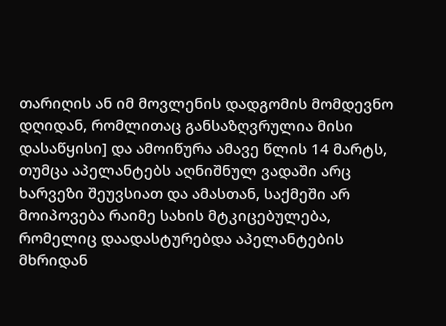თარიღის ან იმ მოვლენის დადგომის მომდევნო დღიდან, რომლითაც განსაზღვრულია მისი დასაწყისი] და ამოიწურა ამავე წლის 14 მარტს, თუმცა აპელანტებს აღნიშნულ ვადაში არც ხარვეზი შეუვსიათ და ამასთან, საქმეში არ მოიპოვება რაიმე სახის მტკიცებულება, რომელიც დაადასტურებდა აპელანტების მხრიდან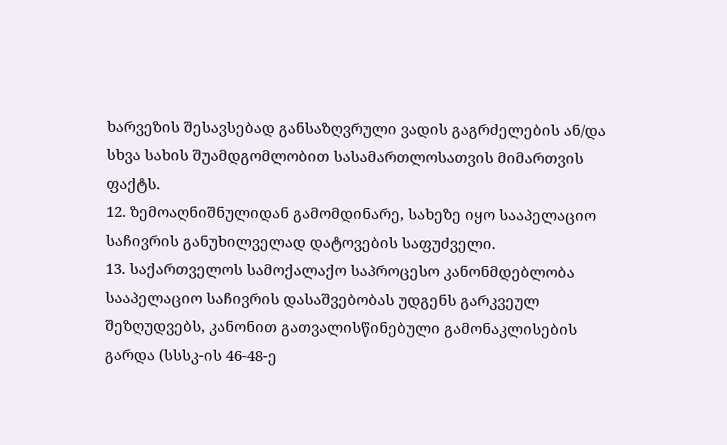ხარვეზის შესავსებად განსაზღვრული ვადის გაგრძელების ან/და სხვა სახის შუამდგომლობით სასამართლოსათვის მიმართვის ფაქტს.
12. ზემოაღნიშნულიდან გამომდინარე, სახეზე იყო სააპელაციო საჩივრის განუხილველად დატოვების საფუძველი.
13. საქართველოს სამოქალაქო საპროცესო კანონმდებლობა სააპელაციო საჩივრის დასაშვებობას უდგენს გარკვეულ შეზღუდვებს, კანონით გათვალისწინებული გამონაკლისების გარდა (სსსკ-ის 46-48-ე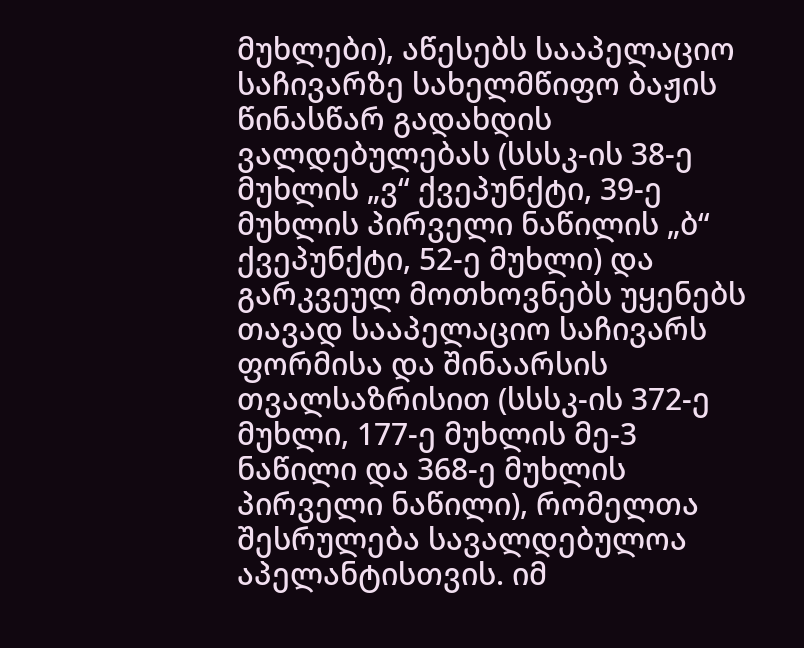მუხლები), აწესებს სააპელაციო საჩივარზე სახელმწიფო ბაჟის წინასწარ გადახდის ვალდებულებას (სსსკ-ის 38-ე მუხლის „ვ“ ქვეპუნქტი, 39-ე მუხლის პირველი ნაწილის „ბ“ ქვეპუნქტი, 52-ე მუხლი) და გარკვეულ მოთხოვნებს უყენებს თავად სააპელაციო საჩივარს ფორმისა და შინაარსის თვალსაზრისით (სსსკ-ის 372-ე მუხლი, 177-ე მუხლის მე-3 ნაწილი და 368-ე მუხლის პირველი ნაწილი), რომელთა შესრულება სავალდებულოა აპელანტისთვის. იმ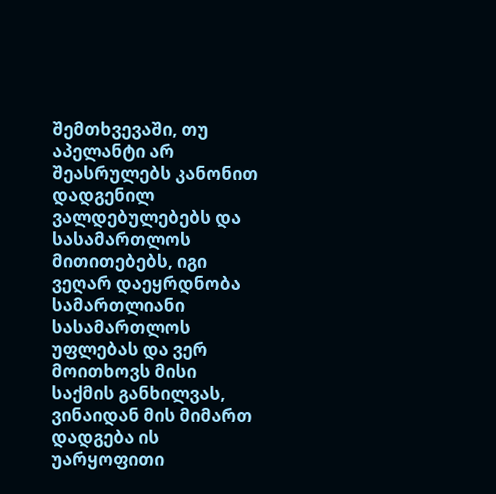შემთხვევაში, თუ აპელანტი არ შეასრულებს კანონით დადგენილ ვალდებულებებს და სასამართლოს მითითებებს, იგი ვეღარ დაეყრდნობა სამართლიანი სასამართლოს უფლებას და ვერ მოითხოვს მისი საქმის განხილვას, ვინაიდან მის მიმართ დადგება ის უარყოფითი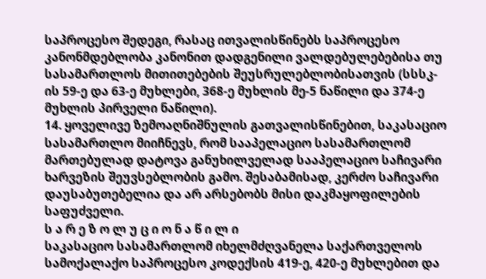საპროცესო შედეგი, რასაც ითვალისწინებს საპროცესო კანონმდებლობა კანონით დადგენილი ვალდებულებებისა თუ სასამართლოს მითითებების შეუსრულებლობისათვის (სსსკ-ის 59-ე და 63-ე მუხლები, 368-ე მუხლის მე-5 ნაწილი და 374-ე მუხლის პირველი ნაწილი).
14. ყოველივე ზემოაღნიშნულის გათვალისწინებით, საკასაციო სასამართლო მიიჩნევს, რომ სააპელაციო სასამართლომ მართებულად დატოვა განუხილველად სააპელაციო საჩივარი ხარვეზის შეუვსებლობის გამო. შესაბამისად, კერძო საჩივარი დაუსაბუთებელია და არ არსებობს მისი დაკმაყოფილების საფუძველი.
ს ა რ ე ზ ო ლ უ ც ი ო ნ ა წ ი ლ ი
საკასაციო სასამართლომ იხელმძღვანელა საქართველოს სამოქალაქო საპროცესო კოდექსის 419-ე, 420-ე მუხლებით და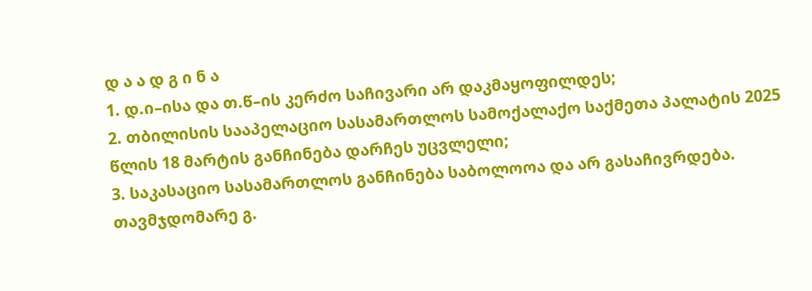დ ა ა დ გ ი ნ ა
1. დ.ი–ისა და თ.წ–ის კერძო საჩივარი არ დაკმაყოფილდეს;
2. თბილისის სააპელაციო სასამართლოს სამოქალაქო საქმეთა პალატის 2025 წლის 18 მარტის განჩინება დარჩეს უცვლელი;
3. საკასაციო სასამართლოს განჩინება საბოლოოა და არ გასაჩივრდება.
თავმჯდომარე გ.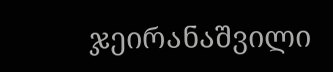ჯეირანაშვილი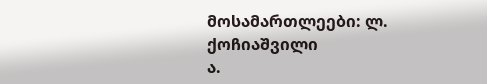მოსამართლეები: ლ. ქოჩიაშვილი
ა.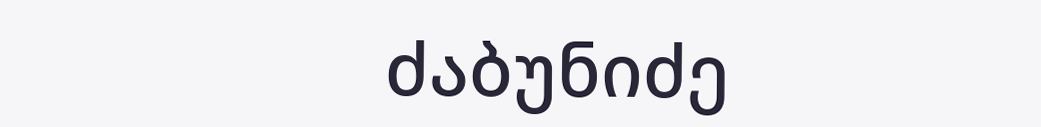ძაბუნიძე